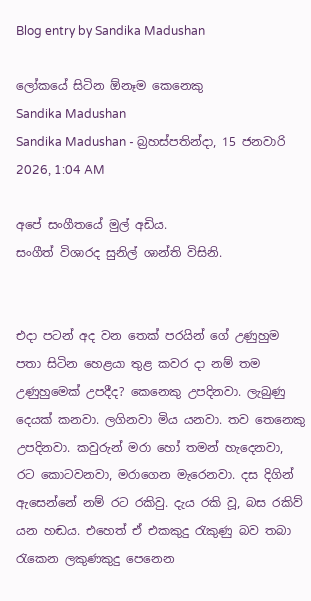Blog entry by Sandika Madushan

ලෝකයේ සිටින ඕනෑම කෙනෙකු
Sandika Madushan
Sandika Madushan - බ්‍රහස්පතින්දා, 15 ජනවාරි 2026, 1:04 AM

අපේ සංගීතයේ මුල් අඩිය.
සංගීත් විශාරද සුනිල් ශාන්ති විසිනි.


එදා පටන් අද වන තෙක් පරයින් ගේ උණුහුම පතා සිටින හෙළයා තුළ කවර දා නම් තම උණුහුමෙක් උපදීද? කෙනෙකු උපදිනවා. ලැබුණු දෙයක් කනවා. ලගිනවා මිය යනවා. තව තෙනෙකු උපදිනවා. කවුරුන් මරා හෝ තමන් හැදෙනවා, රට කොටවනවා, මරාගෙන මැරෙනවා. දස දිගින් ඇසෙන්නේ නම් රට රකිවු. දැය රකි වූ, බස රකිව් යන හඬය. එහෙත් ඒ එකකුදු රැකුණු බව තබා රැකෙන ලකුණකුදු පෙනෙන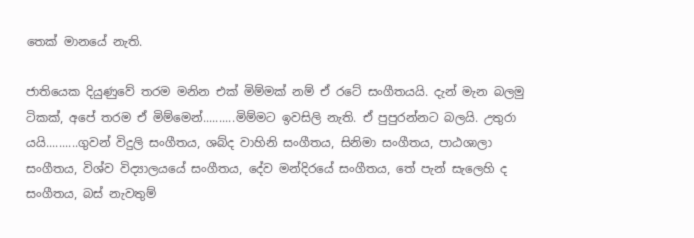තෙක් මානයේ නැති.

ජාතියෙක දියුණුවේ තරම මනින එක් මිම්මක් නම් ඒ රටේ සංගීතයයි. දැන් මැන බලමු ටිකක්, අපේ තරම ඒ මිම්මෙන්..........මිම්මට ඉවසිලි නැති. ඒ පුපුරන්නට බලයි. උතුරා යයි..........ගුවන් විදුලි සංගීතය, ශබ්ද වාහිනි සංගීතය, සිනිමා සංගීතය, පාඨශාලා සංගීතය, විශ්ව විද්‍යාලයයේ සංගීතය, දේව මන්දිරයේ සංගීතය, තේ පැන් සැලෙහි ද සංගීතය, බස් නැවතුම්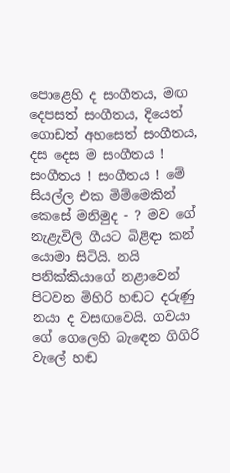පොළෙහි ද සංගීතය, මඟ දෙපසත් සංගීතය, දියෙත් ගොඩත් අහසෙත් සංගීතය, දස දෙස ම සංගීතය ! සංගීතය ! සංගීතය ! මේ සියල්ල එක මිම්මෙකින් කෙසේ මනිමුද - ? මව ගේ නැළැවිලි ගීයට බිළිඳා කන් යොමා සිටියි. නයි පනික්කියාගේ නළාවෙන් පිටවන මිහිරි හඬට දරුණු නයා ද වසඟවෙයි. ගවයා ගේ ගෙලෙහි බැඳෙන ගිගිරි වැලේ හඬ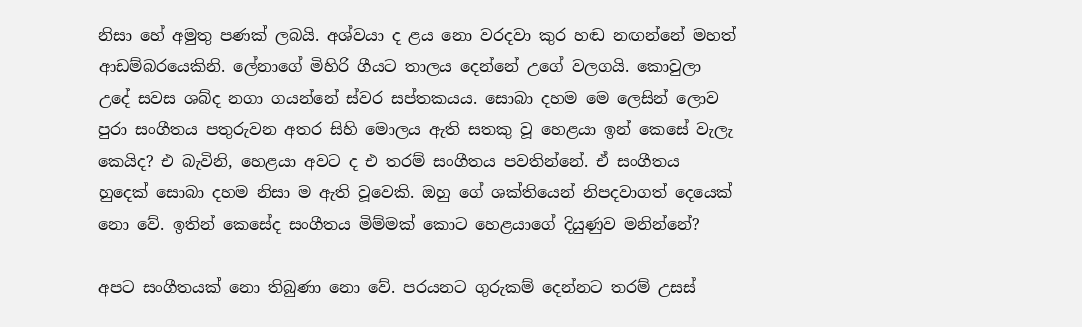නිසා හේ අමුතු පණක් ලබයි. අශ්වයා ද ළය නො වරදවා කුර හඬ නඟන්නේ මහත් ආඩම්බරයෙකිනි. ලේනාගේ මිහිරි ගීයට තාලය දෙන්නේ උගේ වලගයි. කොවුලා උදේ සවස ශබ්ද නගා ගයන්නේ ස්වර සප්තකයය. සොබා දහම මෙ ලෙසින් ලොව පුරා සංගීතය පතුරුවන අතර සිහි මොලය ඇති සතකු වූ හෙළයා ඉන් කෙසේ වැලැ කෙයිද? එ බැවිනි, හෙළයා අවට ද එ තරම් සංගීතය පවතින්නේ. ඒ සංගීතය හුදෙක් සොබා දහම නිසා ම ඇති වූවෙකි. ඔහු ගේ ශක්තියෙන් නිපදවාගත් දෙයෙක් නො වේ. ඉතින් කෙසේද සංගීතය මිම්මක් කොට හෙළයාගේ දියුණුව මනින්නේ?

අපට සංගීතයක් නො තිබුණා නො වේ. පරයනට ගුරුකම් දෙන්නට තරම් උසස්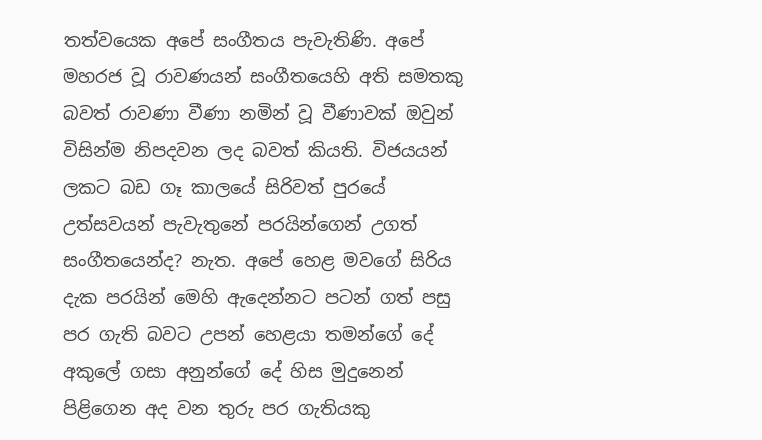තත්වයෙක අපේ සංගීතය පැවැතිණි. අපේ මහරජ වූ රාවණයන් සංගීතයෙහි අති සමතකු බවත් රාවණා වීණා නමින් වූ වීණාවක් ඔවුන්
විසින්ම නිපදවන ලද බවත් කියති. විජයයන් ලකට බඩ ගෑ කාලයේ සිරිවත් පුරයේ උත්සවයන් පැවැතුනේ පරයින්ගෙන් උගත් සංගීතයෙන්ද? නැත. අපේ හෙළ මවගේ සිරිය දැක පරයින් මෙහි ඇදෙන්නට පටන් ගත් පසු පර ගැති බවට උපන් හෙළයා තමන්ගේ දේ අකුලේ ගසා අනුන්ගේ දේ හිස මුදුනෙන් පිළිගෙන අද වන තුරු පර ගැතියකු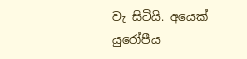වැ සිටියි. අයෙක් යුරෝපීය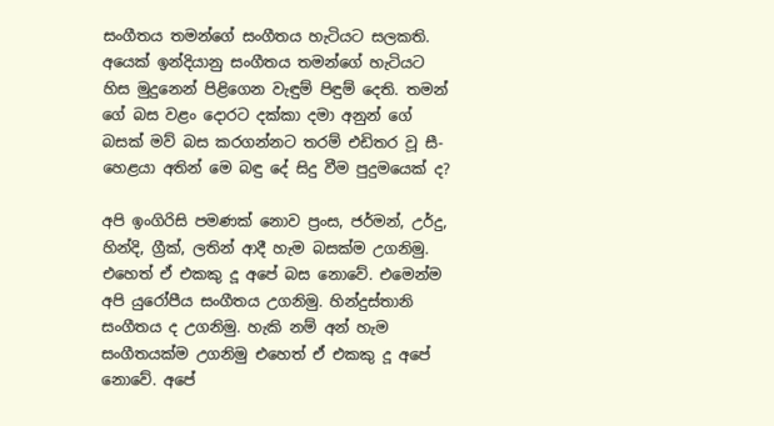සංගීතය තමන්ගේ සංගීතය හැටියට සලකති. අයෙක් ඉන්දියානු සංගීතය තමන්ගේ හැටියට හිස මුදුනෙන් පිළිගෙන වැඳුම් පිඳුම් දෙති. තමන් ගේ බස වළං දොරට දක්කා දමා අනුන් ගේ බසක් මව් බස කරගන්නට තරම් එඩිතර වූ සී-හෙළයා අතින් මෙ බඳු දේ සිදු වීම පුදුමයෙක් ද?

අපි ඉංගිරිසි පමණක් නොව ප්‍රංස, ජර්මන්, උර්දු, හින්දි, ග්‍රීක්, ලතින් ආදී හැම බසක්ම උගනිමු. එහෙත් ඒ එකකු දූ අපේ බස නොවේ. එමෙන්ම අපි යුරෝපීය සංගීතය උගනිමු. හින්දුස්තානි සංගීතය ද උගනිමු. හැකි නම් අන් හැම සංගීතයක්ම උගනිමු එහෙත් ඒ එකකු දූ අපේ නොවේ. අපේ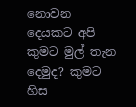නොවන දෙයකට අපි කුමට මුල් තැන දෙමුද? කුමට හිස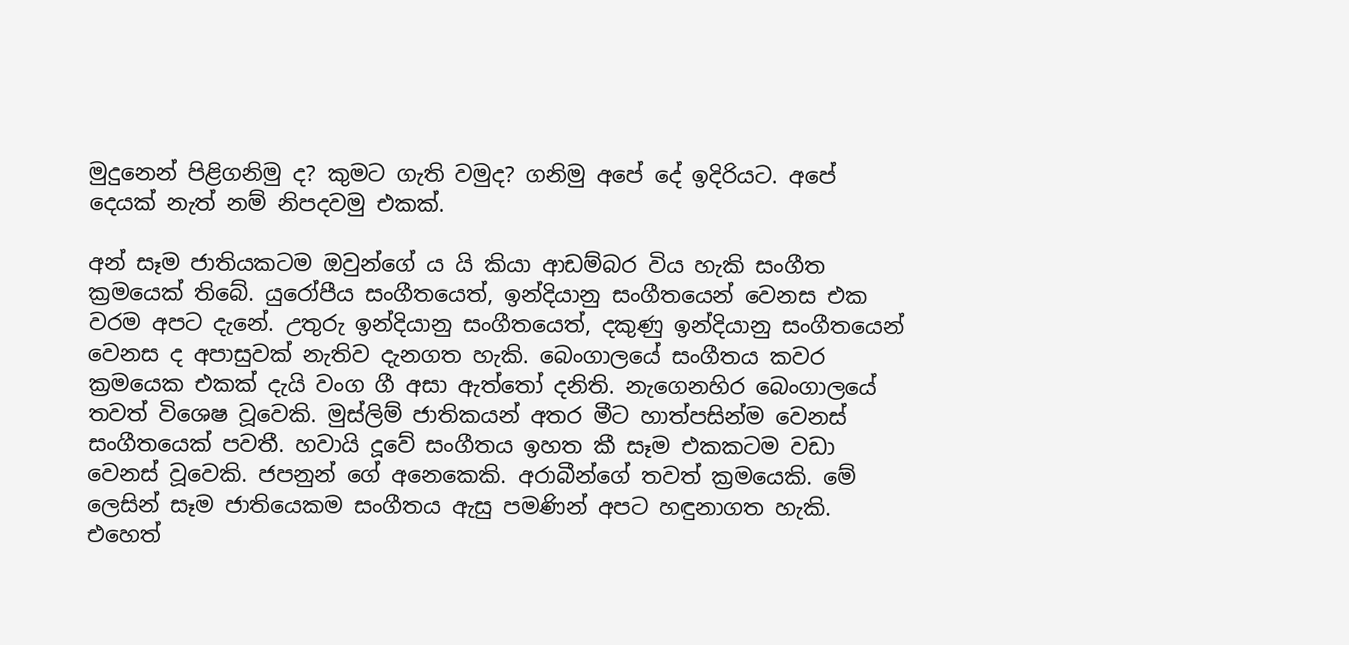මුදුනෙන් පිළිගනිමු ද? කුමට ගැති වමුද? ගනිමු අපේ දේ ඉදිරියට. අපේ දෙයක් නැත් නම් නිපදවමු එකක්.

අන් සෑම ජාතියකටම ඔවුන්ගේ ය යි කියා ආඩම්බර විය හැකි සංගීත ක්‍රමයෙක් තිබේ. යුරෝපීය සංගීතයෙත්, ඉන්දියානු සංගීතයෙන් වෙනස එක වරම අපට දැනේ. උතුරු ඉන්දියානු සංගීතයෙත්, දකුණු ඉන්දියානු සංගීතයෙන් වෙනස ද අපාසුවක් නැතිව දැනගත හැකි. බෙංගාලයේ සංගීතය කවර ක්‍රමයෙක එකක් දැයි වංග ගී අසා ඇත්තෝ දනිති. නැගෙනහිර බෙංගාලයේ තවත් විශෙෂ වූවෙකි. මුස්ලිම් ජාතිකයන් අතර මීට හාත්පසින්ම වෙනස් සංගීතයෙක් පවතී. හවායි දූවේ සංගීතය ඉහත කී සෑම එකකටම වඩා වෙනස් වූවෙකි. ජපනුන් ගේ අනෙකෙකි. අරාබීන්ගේ තවත් ක්‍රමයෙකි. මේ ලෙසින් සෑම ජාතියෙකම සංගීතය ඇසු පමණින් අපට හඳුනාගත හැකි. එහෙත්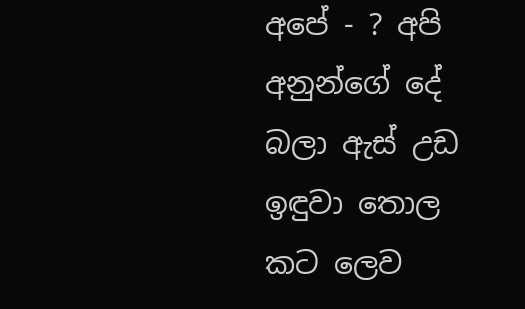අපේ - ? අපි අනුන්ගේ දේ බලා ඇස් උඩ ඉඳුවා තොල කට ලෙව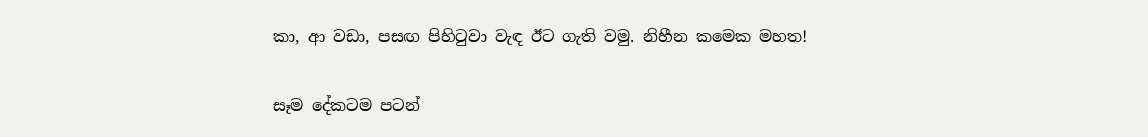කා, ආ වඩා, පසඟ පිහිටුවා වැඳ ඊට ගැති වමු. නිහීන කමෙක මහත!

සෑම දේකටම පටන්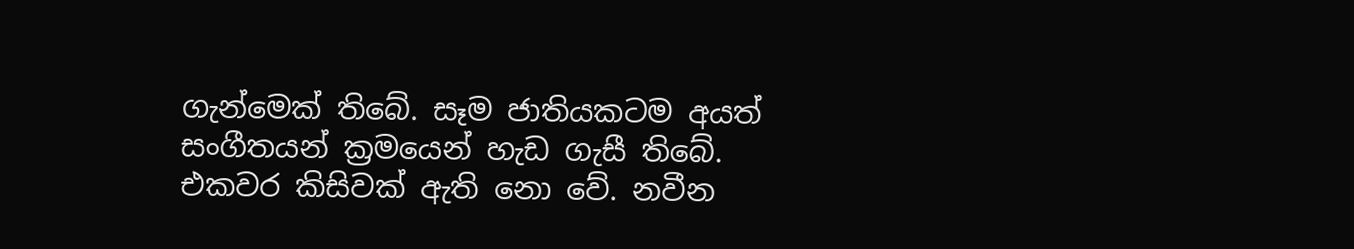ගැන්මෙක් තිබේ. සෑම ජාතියකටම අයත් සංගීතයන් ක්‍රමයෙන් හැඩ ගැසී තිබේ. එකවර කිසිවක් ඇති නො වේ. නවීන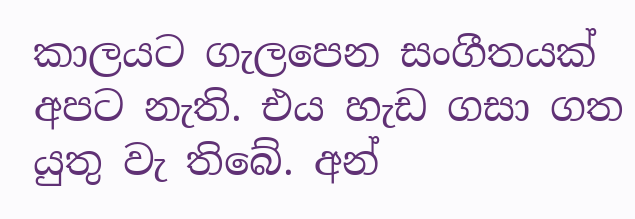කාලයට ගැලපෙන සංගීතයක් අපට නැති. එය හැඩ ගසා ගත යුතු වැ තිබේ. අන්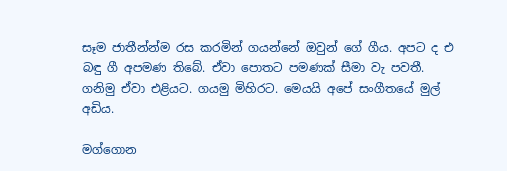සෑම ජාතීන්න්ම රස කරමින් ගයන්නේ ඔවුන් ගේ ගීය. අපට ද එ බඳු ගී අපමණ තිබේ. ඒවා පොතට පමණක් සීමා වැ පවතී. ගනිමු ඒවා එළියට. ගයමු මිහිරට. මෙයයි අපේ සංගීතයේ මුල් අඩිය.

මග්ගොන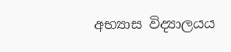අභ්‍යාස විද්‍යාලයය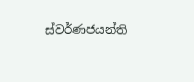ස්වර්ණජයන්ති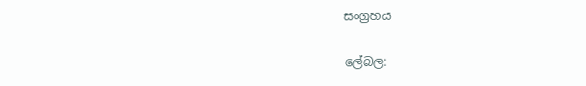සංග්‍රහය

ලේබල: